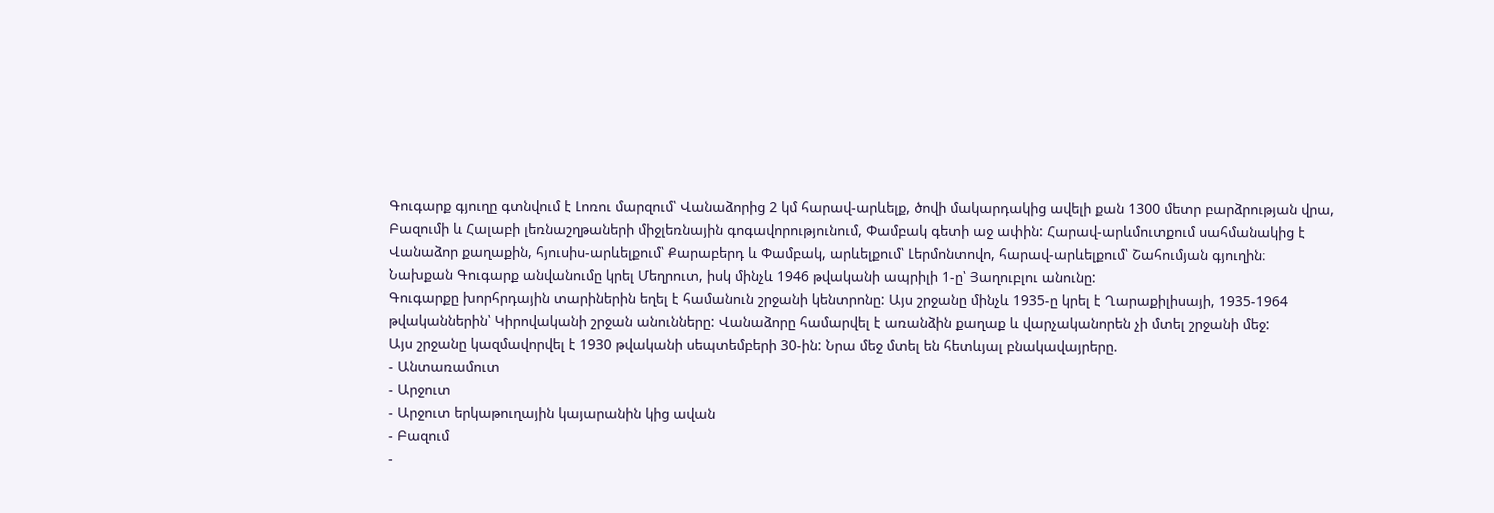Գուգարք գյուղը գտնվում է Լոռու մարզում՝ Վանաձորից 2 կմ հարավ-արևելք, ծովի մակարդակից ավելի քան 1300 մետր բարձրության վրա, Բազումի և Հալաբի լեռնաշղթաների միջլեռնային գոգավորությունում, Փամբակ գետի աջ ափին: Հարավ-արևմուտքում սահմանակից է Վանաձոր քաղաքին, հյուսիս-արևելքում՝ Քարաբերդ և Փամբակ, արևելքում՝ Լերմոնտովո, հարավ-արևելքում՝ Շահումյան գյուղին։
Նախքան Գուգարք անվանումը կրել Մեղրուտ, իսկ մինչև 1946 թվականի ապրիլի 1-ը՝ Յաղուբլու անունը:
Գուգարքը խորհրդային տարիներին եղել է համանուն շրջանի կենտրոնը: Այս շրջանը մինչև 1935-ը կրել է Ղարաքիլիսայի, 1935-1964 թվականներին՝ Կիրովականի շրջան անունները: Վանաձորը համարվել է առանձին քաղաք և վարչականորեն չի մտել շրջանի մեջ:
Այս շրջանը կազմավորվել է 1930 թվականի սեպտեմբերի 30-ին: Նրա մեջ մտել են հետևյալ բնակավայրերը.
- Անտառամուտ
- Արջուտ
- Արջուտ երկաթուղային կայարանին կից ավան
- Բազում
-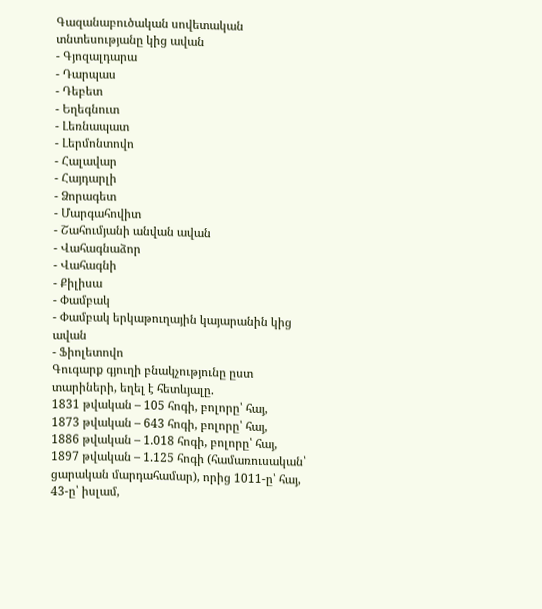Գազանաբուծական սովետական տնտեսությանը կից ավան
- Գյոզալդարա
- Դարպաս
- Դեբետ
- Եղեգնուտ
- Լեռնապատ
- Լերմոնտովո
- Հալավար
- Հայդարլի
- Ձորագետ
- Մարգահովիտ
- Շահումյանի անվան ավան
- Վահագնաձոր
- Վահագնի
- Քիլիսա
- Փամբակ
- Փամբակ երկաթուղային կայարանին կից ավան
- Ֆիոլետովո
Գուգարք գյուղի բնակչությունը ըստ տարիների, եղել է հետևյալը.
1831 թվական – 105 հոգի, բոլորը՝ հայ,
1873 թվական – 643 հոգի, բոլորը՝ հայ,
1886 թվական – 1.018 հոգի, բոլորը՝ հայ,
1897 թվական – 1.125 հոգի (համառուսական՝ ցարական մարդահամար), որից 1011-ը՝ հայ, 43-ը՝ իսլամ,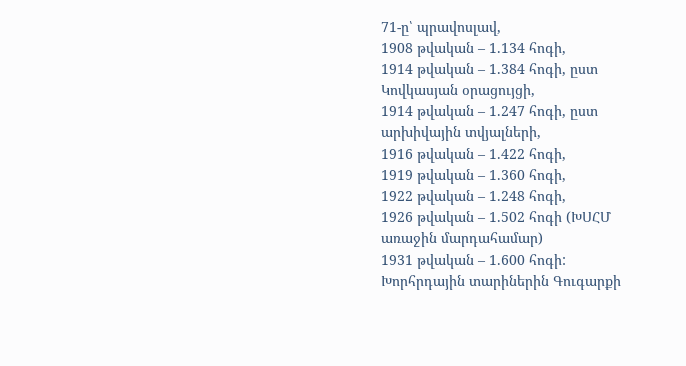71-ը՝ պրավոսլավ,
1908 թվական – 1.134 հոգի,
1914 թվական – 1.384 հոգի, ըստ Կովկասյան օրացույցի,
1914 թվական – 1.247 հոգի, ըստ արխիվային տվյալների,
1916 թվական – 1.422 հոգի,
1919 թվական – 1.360 հոգի,
1922 թվական – 1.248 հոգի,
1926 թվական – 1.502 հոգի (ԽՍՀՄ առաջին մարդահամար)
1931 թվական – 1.600 հոգի:
Խորհրդային տարիներին Գուգարքի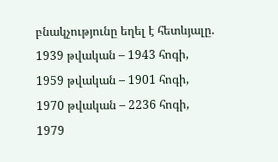բնակչությունը եղել է հետևյալը.
1939 թվական – 1943 հոգի,
1959 թվական – 1901 հոգի,
1970 թվական – 2236 հոգի,
1979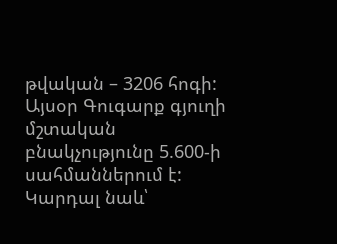թվական – 3206 հոգի:
Այսօր Գուգարք գյուղի մշտական բնակչությունը 5.600-ի սահմաններում է:
Կարդալ նաև՝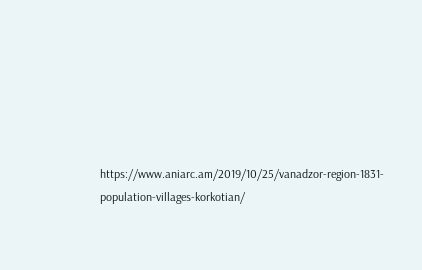https://www.aniarc.am/2019/10/25/vanadzor-region-1831-population-villages-korkotian/